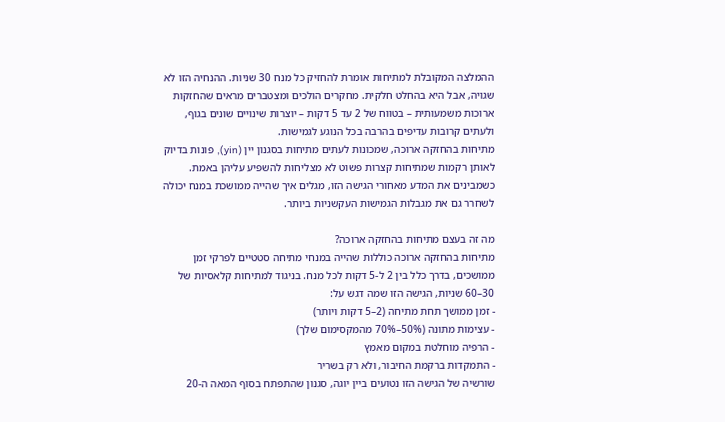ההמלצה המקובלת למתיחות אומרת להחזיק כל מנח 30 שניות. ההנחיה הזו לא שגויה, אבל היא בהחלט חלקית. מחקרים הולכים ומצטברים מראים שהחזקות ארוכות משמעותית – בטווח של 2 עד 5 דקות – יוצרות שינויים שונים בגוף, ולעתים קרובות עדיפים בהרבה בכל הנוגע לגמישות.
מתיחות בהחזקה ארוכה, שמכונות לעתים מתיחות בסגנון יין (yin), פונות בדיוק לאותן רקמות שמתיחות קצרות פשוט לא מצליחות להשפיע עליהן באמת. כשמבינים את המדע מאחורי הגישה הזו, מגלים איך שהייה ממושכת במנח יכולה לשחרר גם את מגבלות הגמישות העקשניות ביותר.

מה זה בעצם מתיחות בהחזקה ארוכה?
מתיחות בהחזקה ארוכה כוללות שהייה במנחי מתיחה סטטיים לפרקי זמן ממושכים, בדרך כלל בין 2 ל-5 דקות לכל מנח. בניגוד למתיחות קלאסיות של 30–60 שניות, הגישה הזו שמה דגש על:
- זמן ממושך תחת מתיחה (2–5 דקות ויותר)
- עצימות מתונה (50%–70% מהמקסימום שלך)
- הרפיה מוחלטת במקום מאמץ
- התמקדות ברקמת החיבור, ולא רק בשריר
שורשיה של הגישה הזו נטועים ביין יוגה, סגנון שהתפתח בסוף המאה ה-20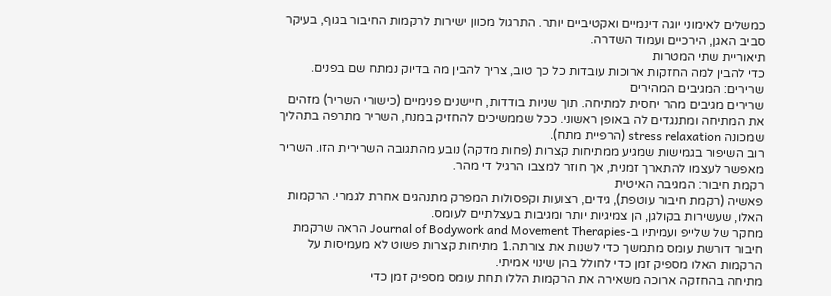כמשלים לאימוני יוגה דינמיים ואקטיביים יותר. התרגול מכוון ישירות לרקמות החיבור בגוף, בעיקר סביב האגן, הירכיים ועמוד השדרה.
תיאוריית שתי המטרות
כדי להבין למה החזקות ארוכות עובדות כל כך טוב, צריך להבין מה בדיוק נמתח שם בפנים.
שרירים: המגיבים המהירים
שרירים מגיבים מהר יחסית למתיחה. תוך שניות בודדות, חיישנים פנימיים (כישורי השריר) מזהים את המתיחה ומתנגדים לה באופן ראשוני. ככל שממשיכים להחזיק במנח, השריר מתרפה בתהליך שמכונה stress relaxation (הרפיית מתח).
רוב השיפור בגמישות שמגיע ממתיחות קצרות (פחות מדקה) נובע מהתגובה השרירית הזו. השריר מאפשר לעצמו להתארך זמנית, אך חוזר למצבו הרגיל די מהר.
רקמת חיבור: המגיבה האיטית
פאשיה (רקמת חיבור עוטפת), גידים, רצועות וקפסולות המפרק מתנהגים אחרת לגמרי. הרקמות האלו, שעשירות בקולגן, הן צמיגיות יותר ומגיבות בעצלתיים לעומס.
מחקר של שלייפ ועמיתיו ב-Journal of Bodywork and Movement Therapies הראה שרקמת חיבור דורשת עומס מתמשך כדי לשנות את צורתה.1 מתיחות קצרות פשוט לא מעמיסות על הרקמות האלו מספיק זמן כדי לחולל בהן שינוי אמיתי.
מתיחה בהחזקה ארוכה משאירה את הרקמות הללו תחת עומס מספיק זמן כדי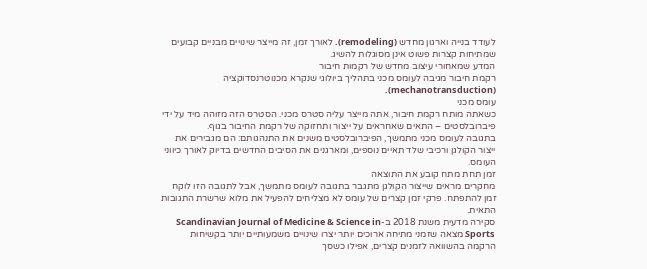לעודד בנייה וארגון מחדש (remodeling). לאורך זמן, זה מייצר שינויים מבניים קבועים שמתיחות קצרות פשוט אינן מסוגלות להשיג.
המדע שמאחורי עיצוב מחדש של רקמות חיבור
רקמת חיבור מגיבה לעומס מכני בתהליך ביולוגי שנקרא מכנוטרנסדוקציה (mechanotransduction).
עומס מכני
כשאתה מותח רקמת חיבור, אתה מייצר עליה סטרס מכני. הסטרס הזה מזוהה מיד על ידי פיברובלסטים – התאים שאחראים על ייצור ותחזוקה של רקמת החיבור בגוף.
בתגובה לעומס מכני מתמשך, הפיברובלסטים משנים את התנהגותם: הם מגבירים את ייצור הקולגן ורכיבי שלד תאיים נוספים, ומארגנים את הסיבים החדשים בדיוק לאורך כיווני העומס.
זמן תחת מתח קובע את התוצאה
מחקרים מראים שייצור הקולגן מתגבר בתגובה לעומס מתמשך, אבל לתגובה הזו לוקח זמן להתפתח. פרקי זמן קצרים של עומס לא מצליחים להפעיל את מלוא שרשרת התגובות התאית.
סקירה מדעית משנת 2018 ב-Scandinavian Journal of Medicine & Science in Sports מצאה שזמני מתיחה ארוכים יותר יצרו שינויים משמעותיים יותר בקשיחות הרקמה בהשוואה לזמנים קצרים, אפילו כשסך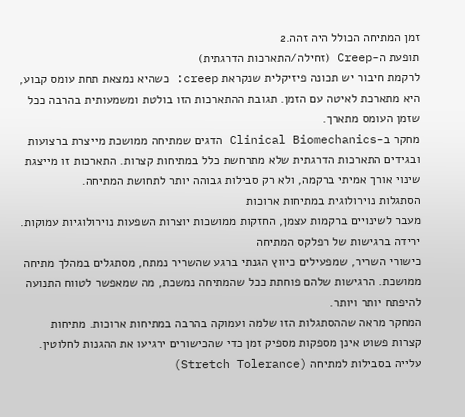זמן המתיחה הכולל היה זהה.2
תופעת ה-Creep (זחילה/התארכות הדרגתית)
לרקמת חיבור יש תכונה פיזיקלית שנקראת creep: כשהיא נמצאת תחת עומס קבוע, היא מתארכת לאיטה עם הזמן. תגובת ההתארכות הזו בולטת ומשמעותית בהרבה ככל שזמן העומס מתארך.
מחקר ב-Clinical Biomechanics הדגים שמתיחה ממושכת מייצרת ברצועות ובגידים התארכות הדרגתית שלא מתרחשת כלל במתיחות קצרות. התארכות זו מייצגת שינוי אורך אמיתי ברקמה, ולא רק סבילות גבוהה יותר לתחושת המתיחה.
הסתגלות נוירולוגית במתיחות ארוכות
מעבר לשינויים ברקמות עצמן, החזקות ממושכות יוצרות השפעות נוירולוגיות עמוקות.
ירידה ברגישות של רפלקס המתיחה
כישורי השריר, שמפעילים כיווץ הגנתי ברגע שהשריר נמתח, מסתגלים במהלך מתיחה ממושכת. הרגישות שלהם פוחתת ככל שהמתיחה נמשכת, מה שמאפשר לטווח התנועה להיפתח יותר ויותר.
המחקר מראה שההסתגלות הזו שלמה ועמוקה בהרבה במתיחות ארוכות. מתיחות קצרות פשוט אינן מספקות מספיק זמן כדי שהכישורים ירגיעו את ההגנות לחלוטין.
עלייה בסבילות למתיחה (Stretch Tolerance)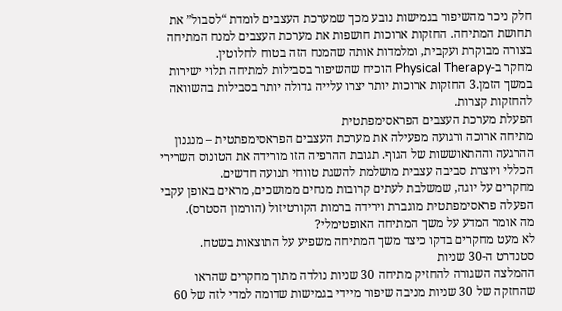חלק ניכר מהשיפור בגמישות נובע מכך שמערכת העצבים לומדת “לסבול” את תחושת המתיחה. החזקות ארוכות חושפות את מערכת העצבים למנח המתיחה בצורה מבוקרת ועקבית, ומלמדות אותה שהמנח הזה בטוח לחלוטין.
מחקר ב-Physical Therapy הוכיח שהשיפור בסבילות למתיחה תלוי ישירות במשך הזמן.3 החזקות ארוכות יותר יצרו עלייה גדולה יותר בסבילות בהשוואה להחזקות קצרות.
הפעלת מערכת העצבים הפראסימפתטית
מתיחה ארוכה ורגועה מפעילה את מערכת העצבים הפראסימפתטית – מנגנון ההרגעה וההתאוששות של הגוף. תגובת ההרפיה הזו מורידה את הטונוס השרירי הכללי ויוצרת סביבה עצבית מושלמת להשגת טווחי תנועה חדשים.
מחקרים על יוגה, שמשלבת לעתים קרובות מנחים ממושכים, מראים באופן עקבי הפעלה פראסימפתטית מוגברת וירידה ברמות הקורטיזול (הורמון הסטרס).
מה אומר המדע על משך המתיחה האופטימלי?
לא מעט מחקרים בדקו כיצד משך המתיחה משפיע על התוצאות בשטח.
סטנדרט ה-30 שניות
ההמלצה השגורה להחזיק מתיחה 30 שניות נולדה מתוך מחקרים שהראו שהחזקה של 30 שניות מניבה שיפור מיידי בגמישות שדומה למדי לזה של 60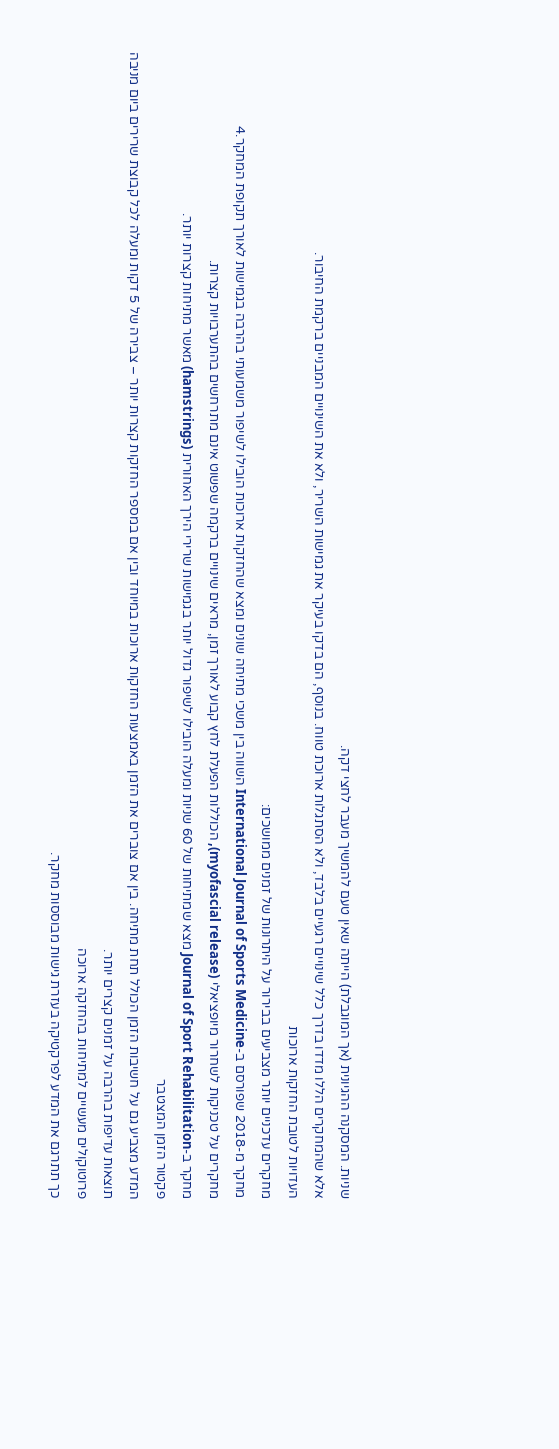שניות. המסקנה ההגיונית (אך המוגבלת) הייתה שאין טעם להמשיך מעבר לחצי דקה.
אלא שהמחקרים הללו מדדו בדרך כלל שינויים רגעיים בלבד, ולא הסתגלות ארוכת טווח. בנוסף, הם בדקו בעיקר את גמישות השריר, ולא את השינויים המבניים ברקמת החיבור.
העדויות לטובת החזקות ארוכות
מחקרים עדכניים יותר מצביעים בבירור על היתרונות של זמנים ממושכים:
מחקר מ-2018 שפורסם ב-International Journal of Sports Medicine השווה בין משכי מתיחה שונים ומצא שהחזקות ארוכות הובילו לשיפור משמעותי בהרבה בגמישות לאורך תקופת המחקר.4
מחקרים על טכניקות לשחרור מיופציאלי (myofascial release), הכוללות הפעלת לחץ קבוע לאורך זמן, מראים שינויים ברקמה שפשוט אינם מתרחשים בהתערבויות קצרות.
מחקר ב-Journal of Sport Rehabilitation מצא שמתיחות של 60 שניות ומעלה הובילו לשיפור גדול יותר בגמישות שרירי הירך האחורית (hamstrings) מאשר מתיחות קצרות יותר.
פקטור הזמן המצטבר
המדע מצביע גם על חשיבות הזמן הכולל תחת מתיחה. בין אם צוברים את הזמן באמצעות החזקות ארוכות במיוחד ובין אם במספר החזקות קצרות יותר – צבירה של 5 דקות ומעלה לכל קבוצת שרירים ביום מניבה תוצאות עדיפות בהרבה על זמנים קצרים יותר.
פרוטוקולים מעשיים למתיחות בהחזקה ארוכה
כך תתרגם את המדע לפרקטיקה בעזרת גישות מבוססות מחקר.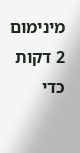מינימום 2 דקות
כדי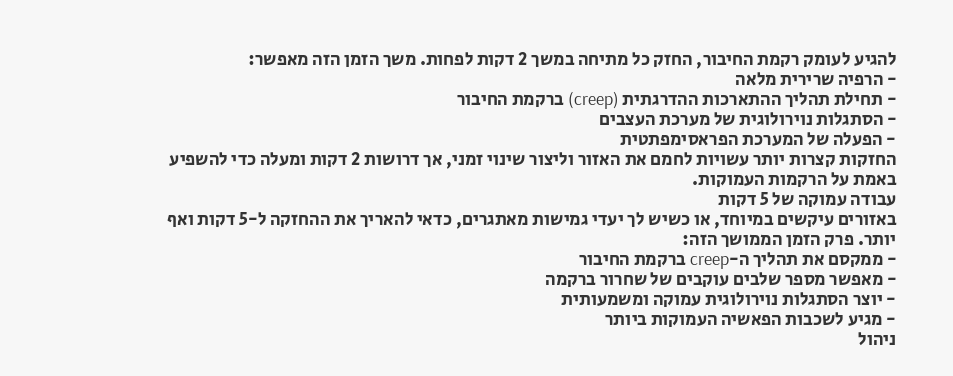להגיע לעומק רקמת החיבור, החזק כל מתיחה במשך 2 דקות לפחות. משך הזמן הזה מאפשר:
- הרפיה שרירית מלאה
- תחילת תהליך ההתארכות ההדרגתית (creep) ברקמת החיבור
- הסתגלות נוירולוגית של מערכת העצבים
- הפעלה של המערכת הפראסימפתטית
החזקות קצרות יותר עשויות לחמם את האזור וליצור שינוי זמני, אך דרושות 2 דקות ומעלה כדי להשפיע באמת על הרקמות העמוקות.
עבודה עמוקה של 5 דקות
באזורים עיקשים במיוחד, או כשיש לך יעדי גמישות מאתגרים, כדאי להאריך את ההחזקה ל-5 דקות ואף יותר. פרק הזמן הממושך הזה:
- ממקסם את תהליך ה-creep ברקמת החיבור
- מאפשר מספר שלבים עוקבים של שחרור ברקמה
- יוצר הסתגלות נוירולוגית עמוקה ומשמעותית
- מגיע לשכבות הפאשיה העמוקות ביותר
ניהול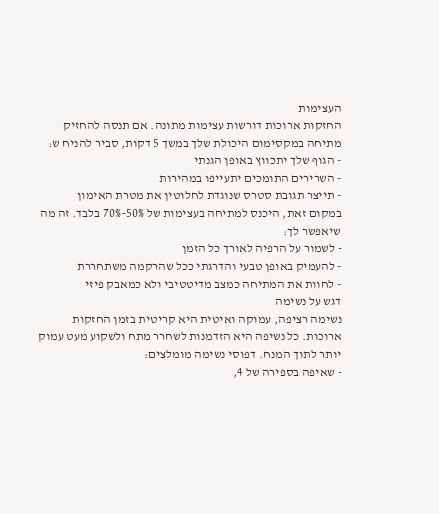העצימות
החזקות ארוכות דורשות עצימות מתונה. אם תנסה להחזיק מתיחה במקסימום היכולת שלך במשך 5 דקות, סביר להניח ש:
- הגוף שלך יתכווץ באופן הגנתי
- השרירים התומכים יתעייפו במהירות
- תייצר תגובת סטרס שנוגדת לחלוטין את מטרת האימון
במקום זאת, היכנס למתיחה בעצימות של 50%–70% בלבד. זה מה שיאפשר לך:
- לשמור על הרפיה לאורך כל הזמן
- להעמיק באופן טבעי והדרגתי ככל שהרקמה משתחררת
- לחוות את המתיחה כמצב מדיטטיבי ולא כמאבק פיזי
דגש על נשימה
נשימה רציפה, עמוקה ואיטית היא קריטית בזמן החזקות ארוכות. כל נשיפה היא הזדמנות לשחרר מתח ולשקוע מעט עמוק יותר לתוך המנח. דפוסי נשימה מומלצים:
- שאיפה בספירה של 4,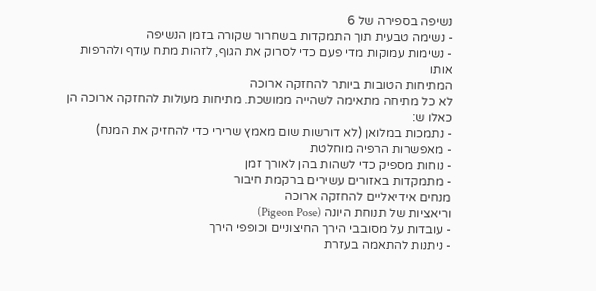נשיפה בספירה של 6
- נשימה טבעית תוך התמקדות בשחרור שקורה בזמן הנשיפה
- נשימות עמוקות מדי פעם כדי לסרוק את הגוף, לזהות מתח עודף ולהרפות אותו
המתיחות הטובות ביותר להחזקה ארוכה
לא כל מתיחה מתאימה לשהייה ממושכת. מתיחות מעולות להחזקה ארוכה הן כאלו ש:
- נתמכות במלואן (לא דורשות שום מאמץ שרירי כדי להחזיק את המנח)
- מאפשרות הרפיה מוחלטת
- נוחות מספיק כדי לשהות בהן לאורך זמן
- מתמקדות באזורים עשירים ברקמת חיבור
מנחים אידיאליים להחזקה ארוכה
וריאציות של תנוחת היונה (Pigeon Pose)
- עובדות על מסובבי הירך החיצוניים וכופפי הירך
- ניתנות להתאמה בעזרת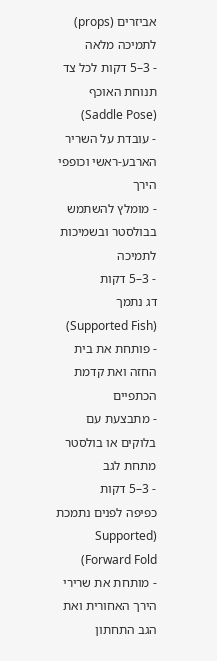אביזרים (props) לתמיכה מלאה
- 3–5 דקות לכל צד
תנוחת האוכף (Saddle Pose)
- עובדת על השריר הארבע-ראשי וכופפי הירך
- מומלץ להשתמש בבולסטר ובשמיכות לתמיכה
- 3–5 דקות
דג נתמך (Supported Fish)
- פותחת את בית החזה ואת קדמת הכתפיים
- מתבצעת עם בלוקים או בולסטר מתחת לגב
- 3–5 דקות
כפיפה לפנים נתמכת (Supported Forward Fold)
- מותחת את שרירי הירך האחורית ואת הגב התחתון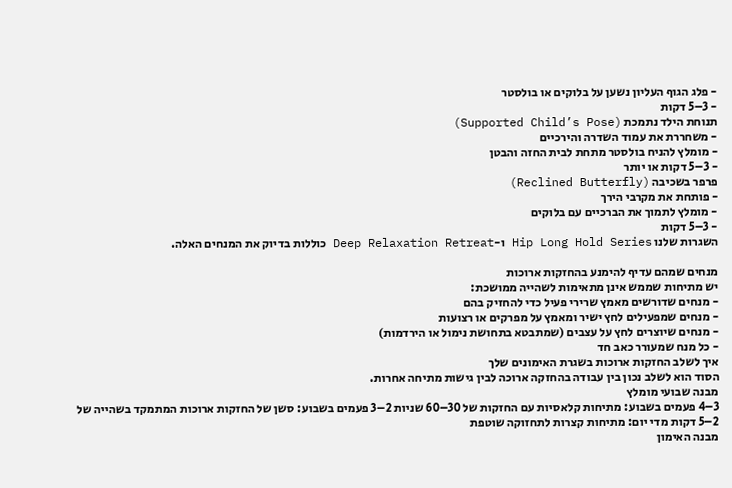- פלג הגוף העליון נשען על בלוקים או בולסטר
- 3–5 דקות
תנוחת הילד נתמכת (Supported Child’s Pose)
- משחררת את עמוד השדרה והירכיים
- מומלץ להניח בולסטר מתחת לבית החזה והבטן
- 3–5 דקות או יותר
פרפר בשכיבה (Reclined Butterfly)
- פותחת את מקרבי הירך
- מומלץ לתמוך את הברכיים עם בלוקים
- 3–5 דקות
השגרות שלנו Hip Long Hold Series ו-Deep Relaxation Retreat כוללות בדיוק את המנחים האלה.

מנחים שמהם עדיף להימנע בהחזקות ארוכות
יש מתיחות שממש אינן מתאימות לשהייה ממושכת:
- מנחים שדורשים מאמץ שרירי פעיל כדי להחזיק בהם
- מנחים שמפעילים לחץ ישיר ומאמץ על מפרקים או רצועות
- מנחים שיוצרים לחץ על עצבים (שמתבטא בתחושת נימול או הירדמות)
- כל מנח שמעורר כאב חד
איך לשלב החזקות ארוכות בשגרת האימונים שלך
הסוד הוא לשלב נכון בין עבודה בהחזקה ארוכה לבין גישות מתיחה אחרות.
מבנה שבועי מומלץ
3–4 פעמים בשבוע: מתיחות קלאסיות עם החזקות של 30–60 שניות 2–3 פעמים בשבוע: סשן של החזקות ארוכות המתמקד בשהייה של 2–5 דקות מדי יום: מתיחות קצרות לתחזוקה שוטפת
מבנה האימון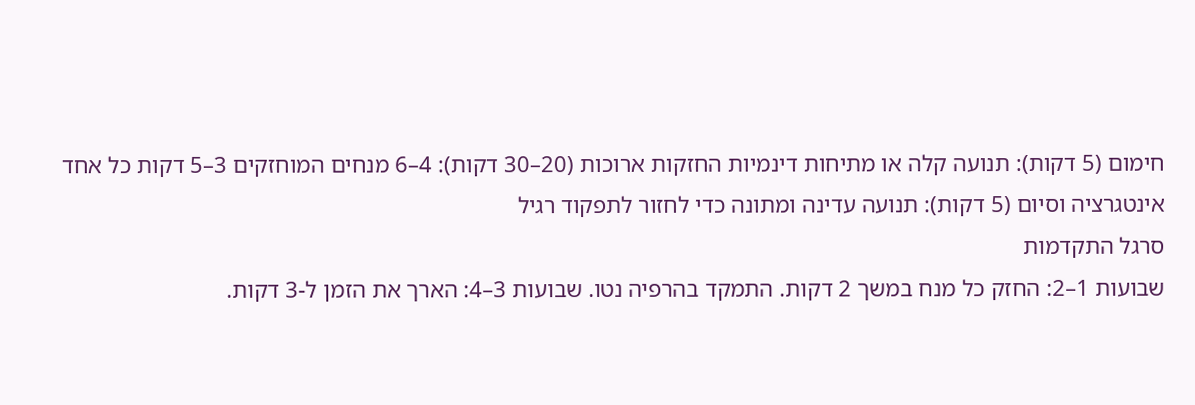חימום (5 דקות): תנועה קלה או מתיחות דינמיות החזקות ארוכות (20–30 דקות): 4–6 מנחים המוחזקים 3–5 דקות כל אחד אינטגרציה וסיום (5 דקות): תנועה עדינה ומתונה כדי לחזור לתפקוד רגיל
סרגל התקדמות
שבועות 1–2: החזק כל מנח במשך 2 דקות. התמקד בהרפיה נטו. שבועות 3–4: הארך את הזמן ל-3 דקות.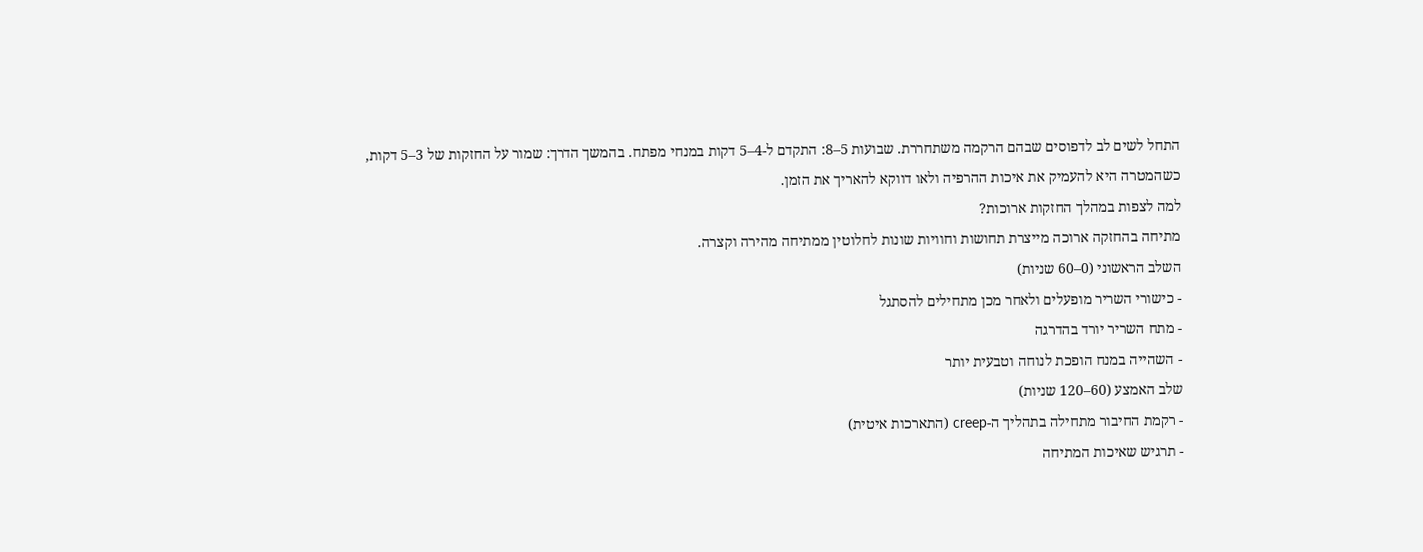התחל לשים לב לדפוסים שבהם הרקמה משתחררת. שבועות 5–8: התקדם ל-4–5 דקות במנחי מפתח. בהמשך הדרך: שמור על החזקות של 3–5 דקות, כשהמטרה היא להעמיק את איכות ההרפיה ולאו דווקא להאריך את הזמן.
למה לצפות במהלך החזקות ארוכות?
מתיחה בהחזקה ארוכה מייצרת תחושות וחוויות שונות לחלוטין ממתיחה מהירה וקצרה.
השלב הראשוני (0–60 שניות)
- כישורי השריר מופעלים ולאחר מכן מתחילים להסתגל
- מתח השריר יורד בהדרגה
- השהייה במנח הופכת לנוחה וטבעית יותר
שלב האמצע (60–120 שניות)
- רקמת החיבור מתחילה בתהליך ה-creep (התארכות איטית)
- תרגיש שאיכות המתיחה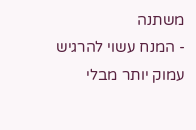משתנה
- המנח עשוי להרגיש עמוק יותר מבלי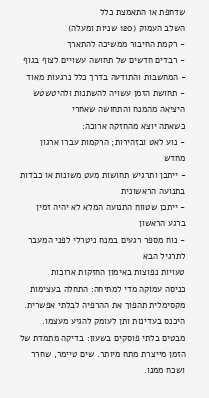שדחפת או התאמצת כלל
השלב העמוק (120 שניות ומעלה)
- רקמת החיבור ממשיכה להתארך
- רבדים חדשים של תחושה עשויים לצוף בגוף
- המחשבות והתודעה בדרך כלל נרגעות מאוד
- תחושת הזמן עשויה להשתנות ולהיטשטש
היציאה מהמנח והתחושה שאחרי
כשאתה יוצא מהחזקה ארוכה:
- נוע לאט ובזהירות; הרקמות עברו ארגון מחדש
- ייתכן ותרגיש תחושות מעט משונות או כבדות בתנועה הראשונית
- ייתכן שטווח התנועה המלא לא יהיה זמין ברגע הראשון
- נוח מספר רגעים במנח ניטרלי לפני המעבר לתרגיל הבא
טעויות נפוצות באימון החזקות ארוכות
כניסה עמוקה מדי למתיחה: התחלה בעצימות מקסימלית תהפוך את ההרפיה לבלתי אפשרית. היכנס בעדינות ותן לעומק להגיע מעצמו.
מבטים בלתי פוסקים בשעון: בדיקה מתמדת של הזמן מייצרת מתח מיותר. שים טיימר, שחרר ושכח ממנו.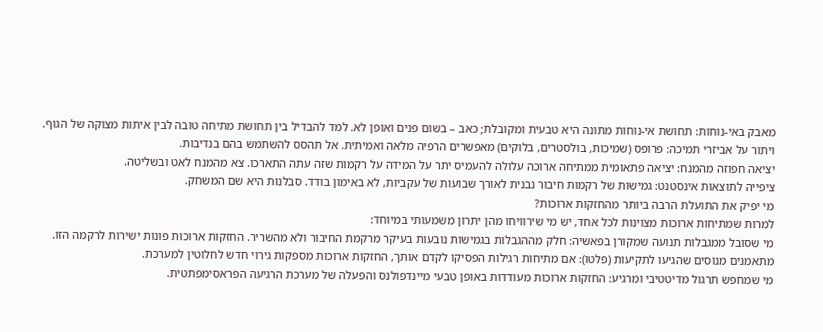מאבק באי-נוחות: תחושת אי-נוחות מתונה היא טבעית ומקובלת; כאב – בשום פנים ואופן לא. למד להבדיל בין תחושת מתיחה טובה לבין איתות מצוקה של הגוף.
ויתור על אביזרי תמיכה: פרופס (שמיכות, בולסטרים, בלוקים) מאפשרים הרפיה מלאה ואמיתית. אל תהסס להשתמש בהם בנדיבות.
יציאה חפוזה מהמנח: יציאה פתאומית ממתיחה ארוכה עלולה להעמיס יתר על המידה על רקמות שזה עתה התארכו. צא מהמנח לאט ובשליטה.
ציפייה לתוצאות אינסטנט: גמישות של רקמות חיבור נבנית לאורך שבועות של עקביות, לא באימון בודד. סבלנות היא שם המשחק.
מי יפיק את התועלת הרבה ביותר מהחזקות ארוכות?
למרות שמתיחות ארוכות מצוינות לכל אחד, יש מי שירוויחו מהן יתרון משמעותי במיוחד:
מי שסובל ממגבלות תנועה שמקורן בפאשיה: חלק מההגבלות בגמישות נובעות בעיקר מרקמת החיבור ולא מהשריר. החזקות ארוכות פונות ישירות לרקמה הזו.
מתאמנים מנוסים שהגיעו לתקיעות (פלטו): אם מתיחות רגילות הפסיקו לקדם אותך, החזקות ארוכות מספקות גירוי חדש לחלוטין למערכת.
מי שמחפש תרגול מדיטטיבי ומרגיע: החזקות ארוכות מעודדות באופן טבעי מיינדפולנס והפעלה של מערכת הרגיעה הפראסימפתטית.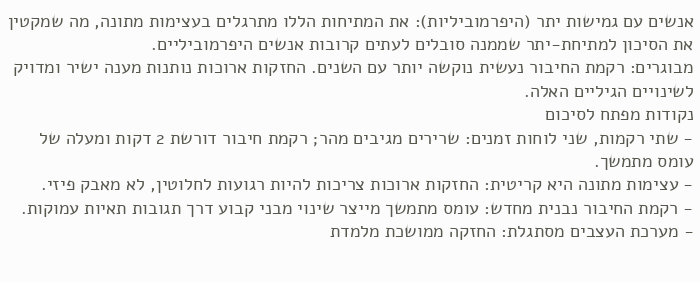אנשים עם גמישות יתר (היפרמוביליות): את המתיחות הללו מתרגלים בעצימות מתונה, מה שמקטין את הסיכון למתיחת-יתר שממנה סובלים לעתים קרובות אנשים היפרמוביליים.
מבוגרים: רקמת החיבור נעשית נוקשה יותר עם השנים. החזקות ארוכות נותנות מענה ישיר ומדויק לשינויים הגיליים האלה.
נקודות מפתח לסיכום
- שתי רקמות, שני לוחות זמנים: שרירים מגיבים מהר; רקמת חיבור דורשת 2 דקות ומעלה של עומס מתמשך.
- עצימות מתונה היא קריטית: החזקות ארוכות צריכות להיות רגועות לחלוטין, לא מאבק פיזי.
- רקמת החיבור נבנית מחדש: עומס מתמשך מייצר שינוי מבני קבוע דרך תגובות תאיות עמוקות.
- מערכת העצבים מסתגלת: החזקה ממושכת מלמדת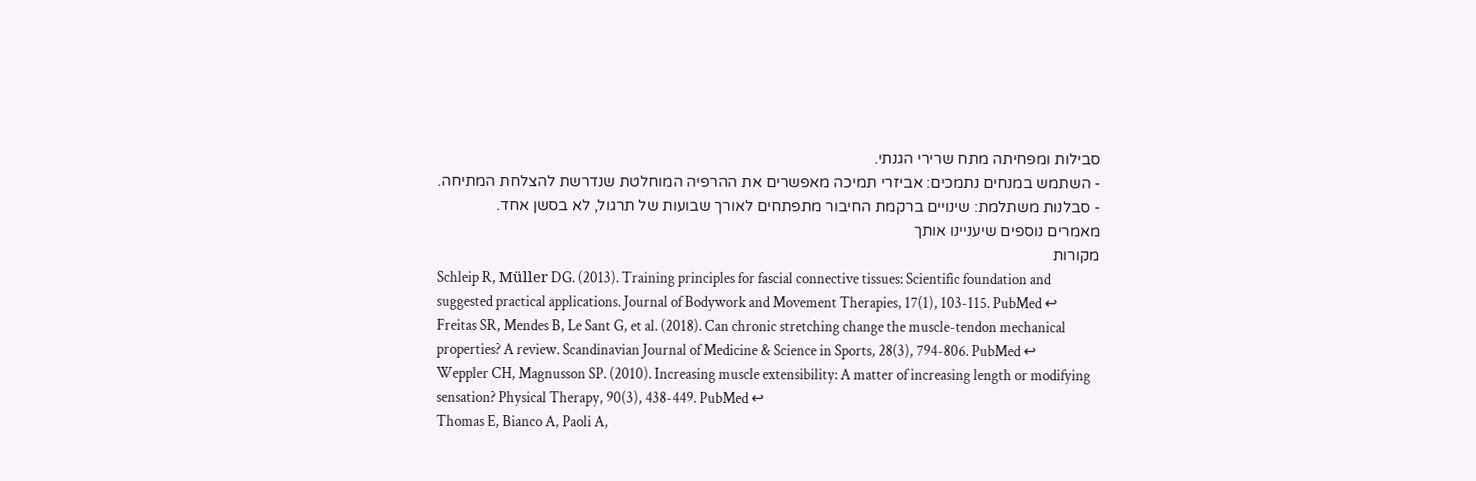סבילות ומפחיתה מתח שרירי הגנתי.
- השתמש במנחים נתמכים: אביזרי תמיכה מאפשרים את ההרפיה המוחלטת שנדרשת להצלחת המתיחה.
- סבלנות משתלמת: שינויים ברקמת החיבור מתפתחים לאורך שבועות של תרגול, לא בסשן אחד.
מאמרים נוספים שיעניינו אותך
מקורות
Schleip R, Müller DG. (2013). Training principles for fascial connective tissues: Scientific foundation and suggested practical applications. Journal of Bodywork and Movement Therapies, 17(1), 103-115. PubMed ↩
Freitas SR, Mendes B, Le Sant G, et al. (2018). Can chronic stretching change the muscle-tendon mechanical properties? A review. Scandinavian Journal of Medicine & Science in Sports, 28(3), 794-806. PubMed ↩
Weppler CH, Magnusson SP. (2010). Increasing muscle extensibility: A matter of increasing length or modifying sensation? Physical Therapy, 90(3), 438-449. PubMed ↩
Thomas E, Bianco A, Paoli A,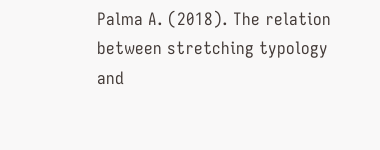Palma A. (2018). The relation between stretching typology and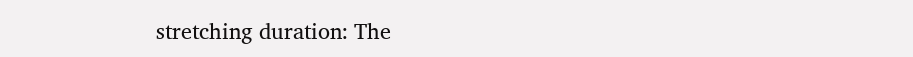stretching duration: The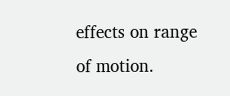effects on range of motion.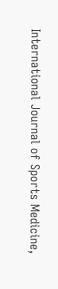International Journal of Sports Medicine,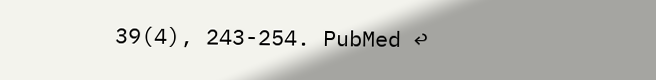39(4), 243-254. PubMed ↩